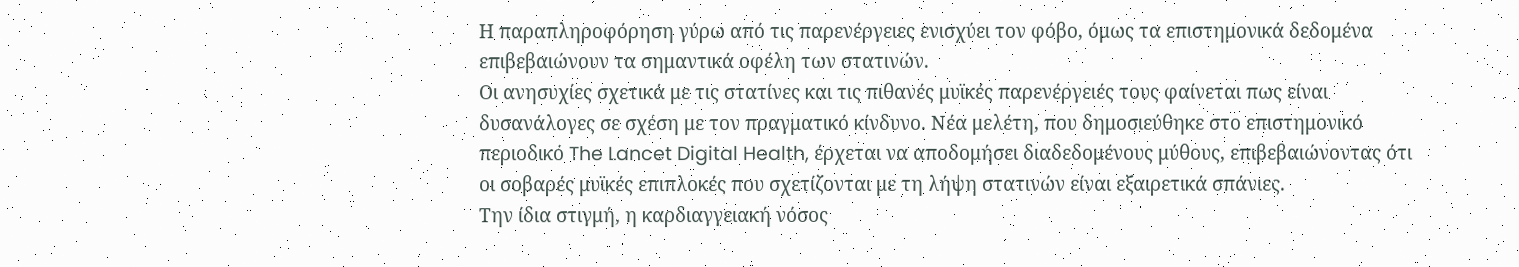Η παραπληροφόρηση γύρω από τις παρενέργειες ενισχύει τον φόβο, όμως τα επιστημονικά δεδομένα επιβεβαιώνουν τα σημαντικά οφέλη των στατινών.
Οι ανησυχίες σχετικά με τις στατίνες και τις πιθανές μυϊκές παρενέργειές τους φαίνεται πως είναι δυσανάλογες σε σχέση με τον πραγματικό κίνδυνο. Νέα μελέτη, που δημοσιεύθηκε στο επιστημονικό περιοδικό The Lancet Digital Health, έρχεται να αποδομήσει διαδεδομένους μύθους, επιβεβαιώνοντας ότι οι σοβαρές μυϊκές επιπλοκές που σχετίζονται με τη λήψη στατινών είναι εξαιρετικά σπάνιες.
Την ίδια στιγμή, η καρδιαγγειακή νόσος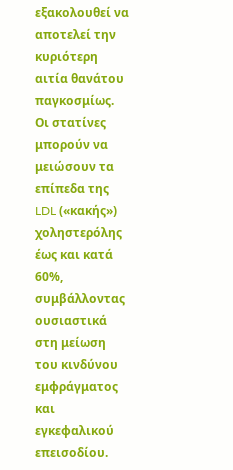εξακολουθεί να αποτελεί την κυριότερη αιτία θανάτου παγκοσμίως. Οι στατίνες μπορούν να μειώσουν τα επίπεδα της LDL («κακής») χοληστερόλης έως και κατά 60%, συμβάλλοντας ουσιαστικά στη μείωση του κινδύνου εμφράγματος και εγκεφαλικού επεισοδίου.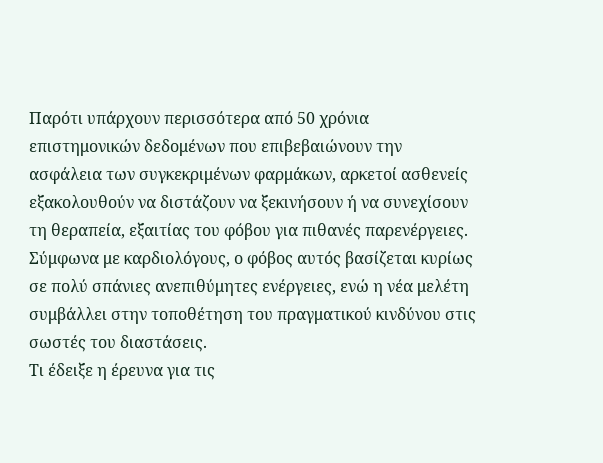Παρότι υπάρχουν περισσότερα από 50 χρόνια επιστημονικών δεδομένων που επιβεβαιώνουν την ασφάλεια των συγκεκριμένων φαρμάκων, αρκετοί ασθενείς εξακολουθούν να διστάζουν να ξεκινήσουν ή να συνεχίσουν τη θεραπεία, εξαιτίας του φόβου για πιθανές παρενέργειες. Σύμφωνα με καρδιολόγους, ο φόβος αυτός βασίζεται κυρίως σε πολύ σπάνιες ανεπιθύμητες ενέργειες, ενώ η νέα μελέτη συμβάλλει στην τοποθέτηση του πραγματικού κινδύνου στις σωστές του διαστάσεις.
Τι έδειξε η έρευνα για τις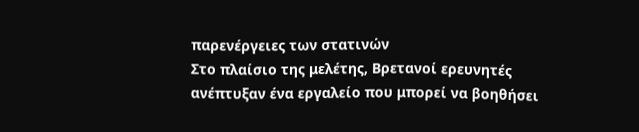παρενέργειες των στατινών
Στο πλαίσιο της μελέτης, Βρετανοί ερευνητές ανέπτυξαν ένα εργαλείο που μπορεί να βοηθήσει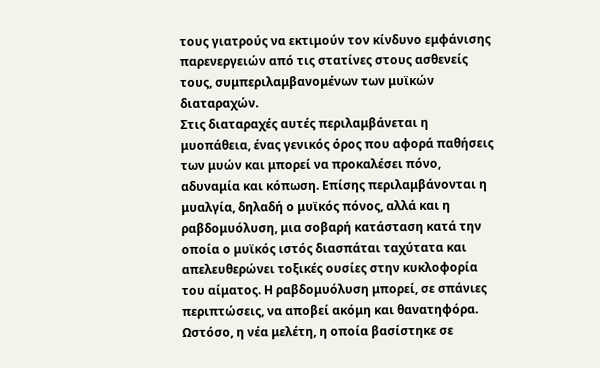τους γιατρούς να εκτιμούν τον κίνδυνο εμφάνισης παρενεργειών από τις στατίνες στους ασθενείς τους, συμπεριλαμβανομένων των μυϊκών διαταραχών.
Στις διαταραχές αυτές περιλαμβάνεται η μυοπάθεια, ένας γενικός όρος που αφορά παθήσεις των μυών και μπορεί να προκαλέσει πόνο, αδυναμία και κόπωση. Επίσης περιλαμβάνονται η μυαλγία, δηλαδή ο μυϊκός πόνος, αλλά και η ραβδομυόλυση, μια σοβαρή κατάσταση κατά την οποία ο μυϊκός ιστός διασπάται ταχύτατα και απελευθερώνει τοξικές ουσίες στην κυκλοφορία του αίματος. Η ραβδομυόλυση μπορεί, σε σπάνιες περιπτώσεις, να αποβεί ακόμη και θανατηφόρα.
Ωστόσο, η νέα μελέτη, η οποία βασίστηκε σε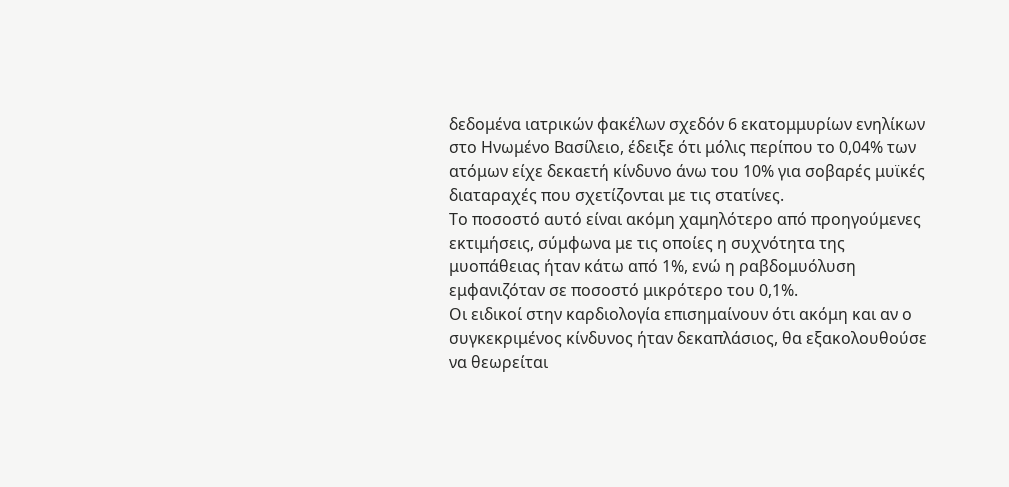δεδομένα ιατρικών φακέλων σχεδόν 6 εκατομμυρίων ενηλίκων στο Ηνωμένο Βασίλειο, έδειξε ότι μόλις περίπου το 0,04% των ατόμων είχε δεκαετή κίνδυνο άνω του 10% για σοβαρές μυϊκές διαταραχές που σχετίζονται με τις στατίνες.
Το ποσοστό αυτό είναι ακόμη χαμηλότερο από προηγούμενες εκτιμήσεις, σύμφωνα με τις οποίες η συχνότητα της μυοπάθειας ήταν κάτω από 1%, ενώ η ραβδομυόλυση εμφανιζόταν σε ποσοστό μικρότερο του 0,1%.
Οι ειδικοί στην καρδιολογία επισημαίνουν ότι ακόμη και αν ο συγκεκριμένος κίνδυνος ήταν δεκαπλάσιος, θα εξακολουθούσε να θεωρείται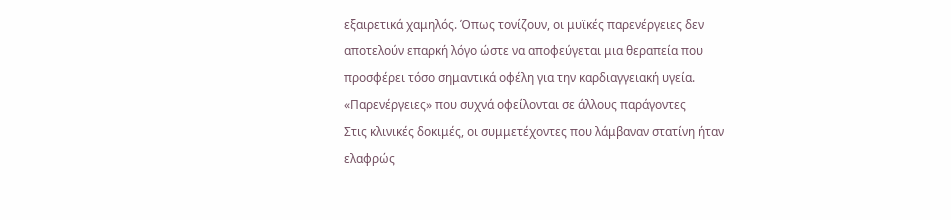εξαιρετικά χαμηλός. Όπως τονίζουν, οι μυϊκές παρενέργειες δεν αποτελούν επαρκή λόγο ώστε να αποφεύγεται μια θεραπεία που προσφέρει τόσο σημαντικά οφέλη για την καρδιαγγειακή υγεία.
«Παρενέργειες» που συχνά οφείλονται σε άλλους παράγοντες
Στις κλινικές δοκιμές, οι συμμετέχοντες που λάμβαναν στατίνη ήταν ελαφρώς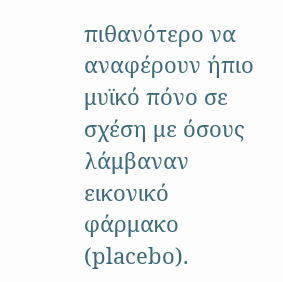πιθανότερο να αναφέρουν ήπιο μυϊκό πόνο σε σχέση με όσους λάμβαναν εικονικό φάρμακο (placebo).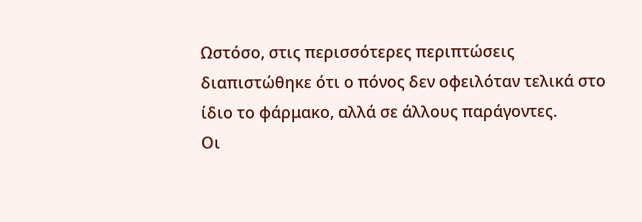Ωστόσο, στις περισσότερες περιπτώσεις διαπιστώθηκε ότι ο πόνος δεν οφειλόταν τελικά στο ίδιο το φάρμακο, αλλά σε άλλους παράγοντες.
Οι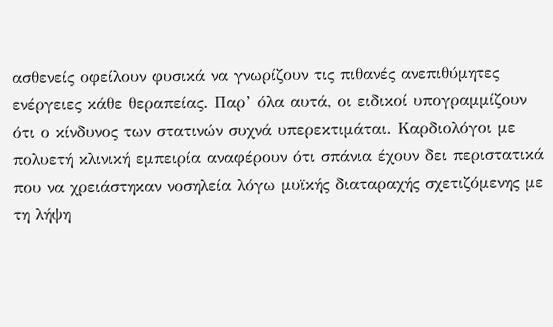ασθενείς οφείλουν φυσικά να γνωρίζουν τις πιθανές ανεπιθύμητες ενέργειες κάθε θεραπείας. Παρ’ όλα αυτά, οι ειδικοί υπογραμμίζουν ότι ο κίνδυνος των στατινών συχνά υπερεκτιμάται. Καρδιολόγοι με πολυετή κλινική εμπειρία αναφέρουν ότι σπάνια έχουν δει περιστατικά που να χρειάστηκαν νοσηλεία λόγω μυϊκής διαταραχής σχετιζόμενης με τη λήψη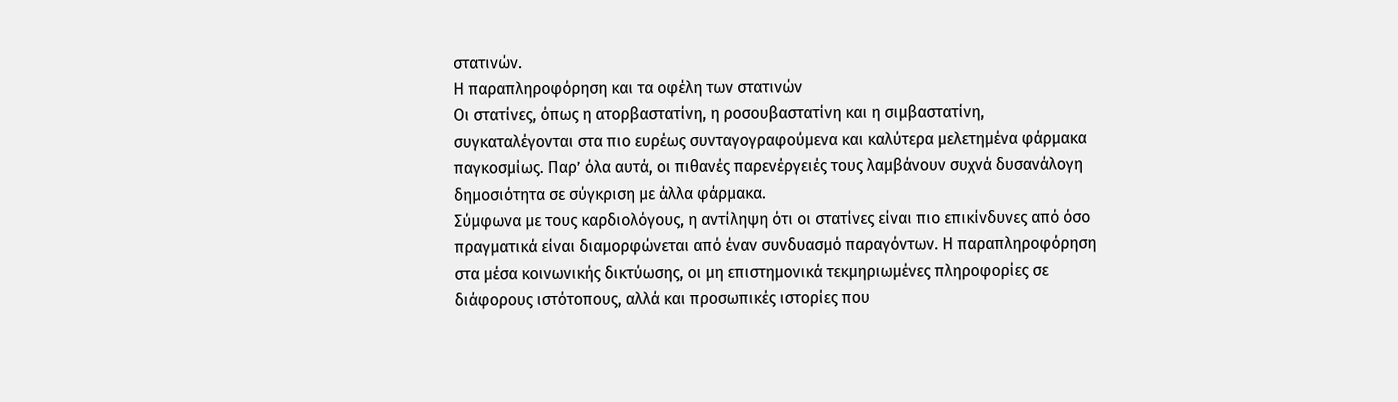στατινών.
Η παραπληροφόρηση και τα οφέλη των στατινών
Οι στατίνες, όπως η ατορβαστατίνη, η ροσουβαστατίνη και η σιμβαστατίνη, συγκαταλέγονται στα πιο ευρέως συνταγογραφούμενα και καλύτερα μελετημένα φάρμακα παγκοσμίως. Παρ’ όλα αυτά, οι πιθανές παρενέργειές τους λαμβάνουν συχνά δυσανάλογη δημοσιότητα σε σύγκριση με άλλα φάρμακα.
Σύμφωνα με τους καρδιολόγους, η αντίληψη ότι οι στατίνες είναι πιο επικίνδυνες από όσο πραγματικά είναι διαμορφώνεται από έναν συνδυασμό παραγόντων. Η παραπληροφόρηση στα μέσα κοινωνικής δικτύωσης, οι μη επιστημονικά τεκμηριωμένες πληροφορίες σε διάφορους ιστότοπους, αλλά και προσωπικές ιστορίες που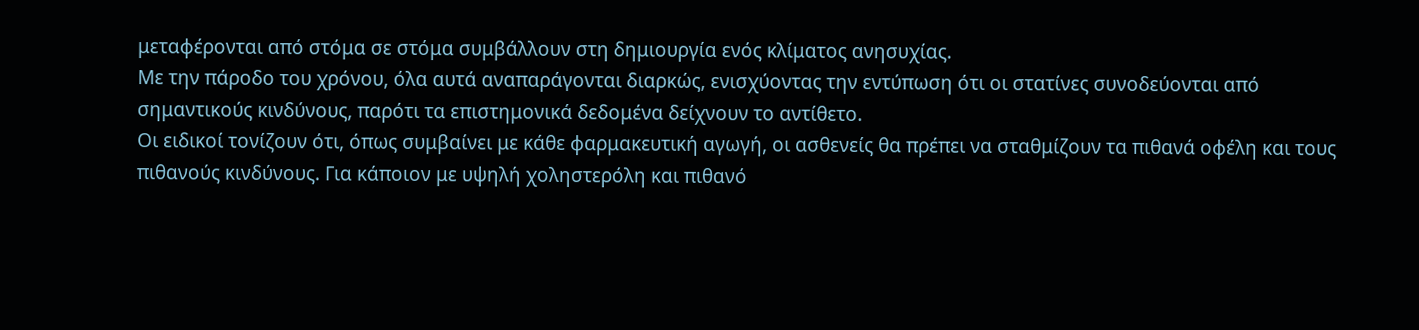μεταφέρονται από στόμα σε στόμα συμβάλλουν στη δημιουργία ενός κλίματος ανησυχίας.
Με την πάροδο του χρόνου, όλα αυτά αναπαράγονται διαρκώς, ενισχύοντας την εντύπωση ότι οι στατίνες συνοδεύονται από σημαντικούς κινδύνους, παρότι τα επιστημονικά δεδομένα δείχνουν το αντίθετο.
Οι ειδικοί τονίζουν ότι, όπως συμβαίνει με κάθε φαρμακευτική αγωγή, οι ασθενείς θα πρέπει να σταθμίζουν τα πιθανά οφέλη και τους πιθανούς κινδύνους. Για κάποιον με υψηλή χοληστερόλη και πιθανό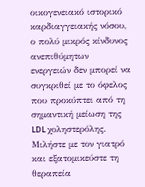οικογενειακό ιστορικό καρδιαγγειακής νόσου, ο πολύ μικρός κίνδυνος ανεπιθύμητων ενεργειών δεν μπορεί να συγκριθεί με το όφελος που προκύπτει από τη σημαντική μείωση της LDL χοληστερόλης.
Μιλήστε με τον γιατρό και εξατομικεύστε τη θεραπεία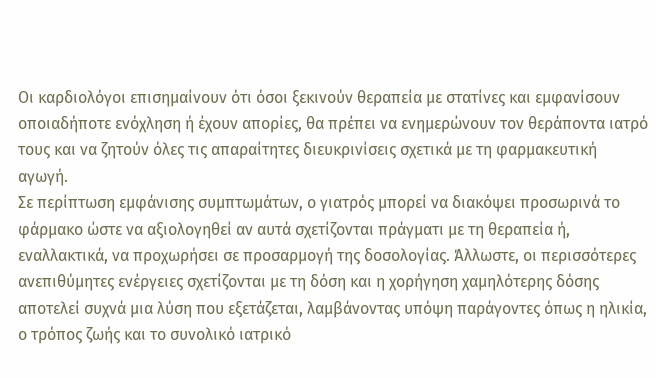Οι καρδιολόγοι επισημαίνουν ότι όσοι ξεκινούν θεραπεία με στατίνες και εμφανίσουν οποιαδήποτε ενόχληση ή έχουν απορίες, θα πρέπει να ενημερώνουν τον θεράποντα ιατρό τους και να ζητούν όλες τις απαραίτητες διευκρινίσεις σχετικά με τη φαρμακευτική αγωγή.
Σε περίπτωση εμφάνισης συμπτωμάτων, ο γιατρός μπορεί να διακόψει προσωρινά το φάρμακο ώστε να αξιολογηθεί αν αυτά σχετίζονται πράγματι με τη θεραπεία ή, εναλλακτικά, να προχωρήσει σε προσαρμογή της δοσολογίας. Άλλωστε, οι περισσότερες ανεπιθύμητες ενέργειες σχετίζονται με τη δόση και η χορήγηση χαμηλότερης δόσης αποτελεί συχνά μια λύση που εξετάζεται, λαμβάνοντας υπόψη παράγοντες όπως η ηλικία, ο τρόπος ζωής και το συνολικό ιατρικό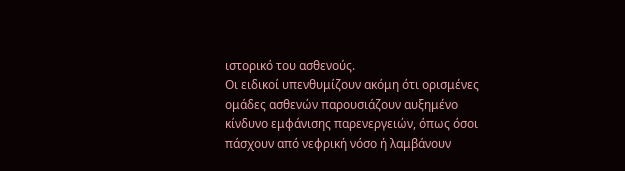ιστορικό του ασθενούς.
Οι ειδικοί υπενθυμίζουν ακόμη ότι ορισμένες ομάδες ασθενών παρουσιάζουν αυξημένο κίνδυνο εμφάνισης παρενεργειών, όπως όσοι πάσχουν από νεφρική νόσο ή λαμβάνουν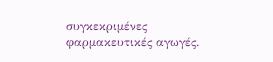συγκεκριμένες φαρμακευτικές αγωγές.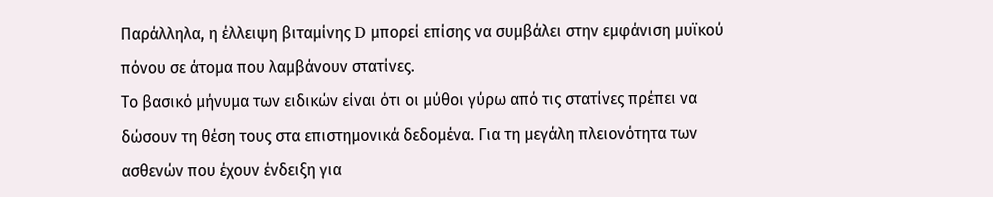Παράλληλα, η έλλειψη βιταμίνης D μπορεί επίσης να συμβάλει στην εμφάνιση μυϊκού πόνου σε άτομα που λαμβάνουν στατίνες.
Το βασικό μήνυμα των ειδικών είναι ότι οι μύθοι γύρω από τις στατίνες πρέπει να δώσουν τη θέση τους στα επιστημονικά δεδομένα. Για τη μεγάλη πλειονότητα των ασθενών που έχουν ένδειξη για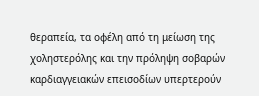θεραπεία, τα οφέλη από τη μείωση της χοληστερόλης και την πρόληψη σοβαρών καρδιαγγειακών επεισοδίων υπερτερούν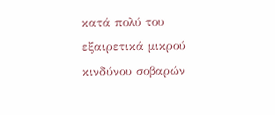κατά πολύ του εξαιρετικά μικρού κινδύνου σοβαρών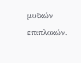μυϊκών επιπλοκών.